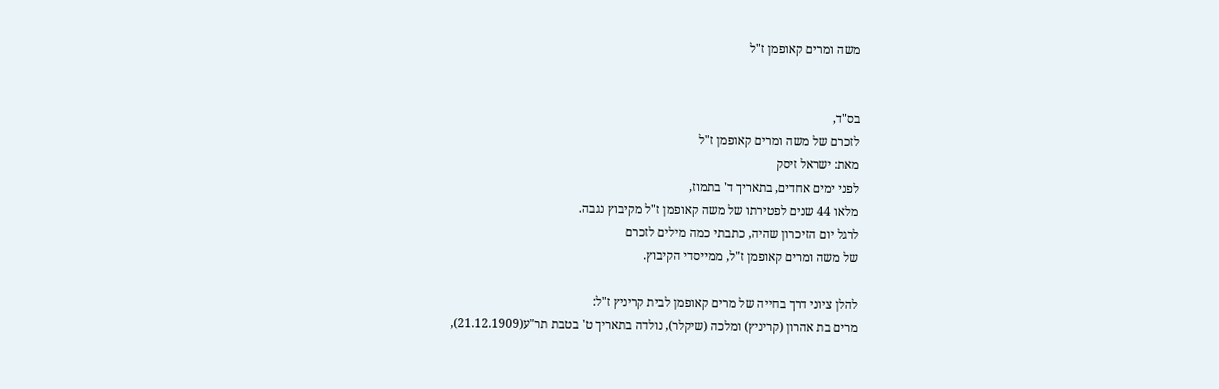משה ומרים קאופמן ז"ל


בס"ד,
לזכרם של משה ומרים קאופמן ז"ל
מאת: ישראל זיסק
לפני ימים אחדים, בתאריך ד' בתמוז,
מלאו 44 שנים לפטירתו של משה קאופמן ז"ל מקיבוץ נגבה.
לרגל יום הזיכרון שהיה, כתבתי כמה מילים לזכרם
של משה ומרים קאופמן ז"ל, ממייסדי הקיבוץ.

להלן ציוני דרך בחייה של מרים קאופמן לבית קריניץ ז"ל:
מרים בת אהרון (קריניץ) ומלכה (שיקלר), נולדה בתאריך ט' בטבת תר"ע(21.12.1909),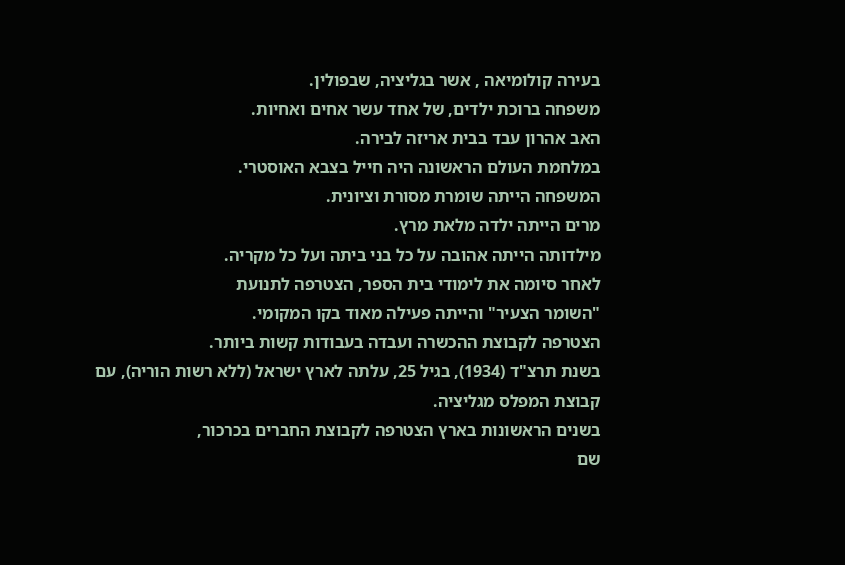בעירה קולומיאה , אשר בגליציה, שבפולין.
משפחה ברוכת ילדים, של אחד עשר אחים ואחיות.
האב אהרון עבד בבית אריזה לבירה.
במלחמת העולם הראשונה היה חייל בצבא האוסטרי.
המשפחה הייתה שומרת מסורת וציונית.
מרים הייתה ילדה מלאת מרץ.
מילדותה הייתה אהובה על כל בני ביתה ועל כל מקריה.
לאחר סיומה את לימודי בית הספר, הצטרפה לתנועת
"השומר הצעיר" והייתה פעילה מאוד בקו המקומי.
הצטרפה לקבוצת ההכשרה ועבדה בעבודות קשות ביותר.
בשנת תרצ"ד (1934), בגיל 25, עלתה לארץ ישראל (ללא רשות הוריה), עם קבוצת המפלס מגליציה.
בשנים הראשונות בארץ הצטרפה לקבוצת החברים בכרכור,
שם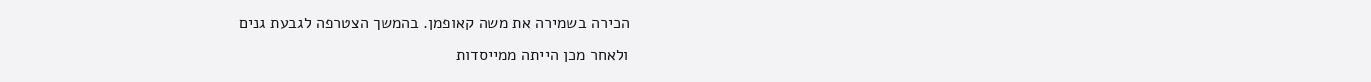הכירה בשמירה את משה קאופמן. בהמשך הצטרפה לגבעת גנים
ולאחר מכן הייתה ממייסדות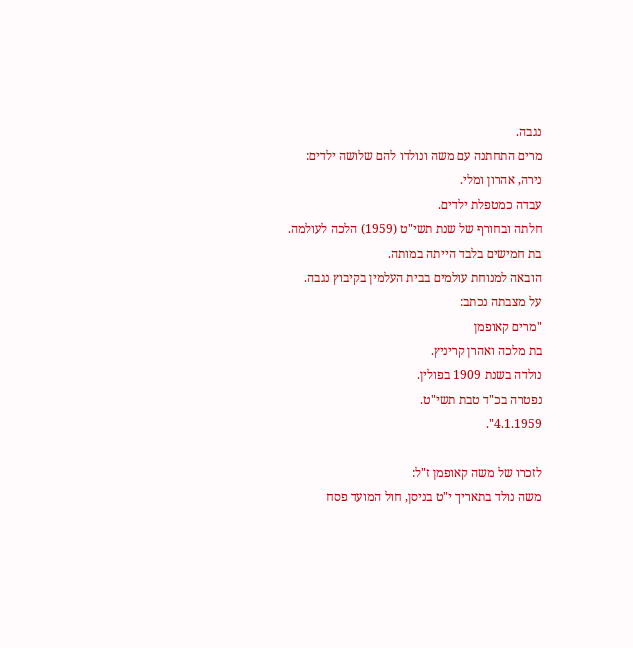נגבה.
מרים התחתנה עם משה ונולדו להם שלושה ילדים:
נירה, אהרון ומלי.
עבדה כמטפלת ילדים.
חלתה ובחורף של שנת תשי"ט (1959) הלכה לעולמה.
בת חמישים בלבד הייתה במותה.
הובאה למנוחת עולמים בבית העלמין בקיבוץ נגבה.
על מצבתה נכתב:
"מרים קאופמן
בת מלכה ואהרן קריניץ.
נולדה בשנת 1909 בפולין.
נפטרה בכ"ד טבת תשי"ט.
4.1.1959".

לזכרו של משה קאופמן ז"ל:
משה נולד בתאריך י"ט בניסן, חול המועד פסח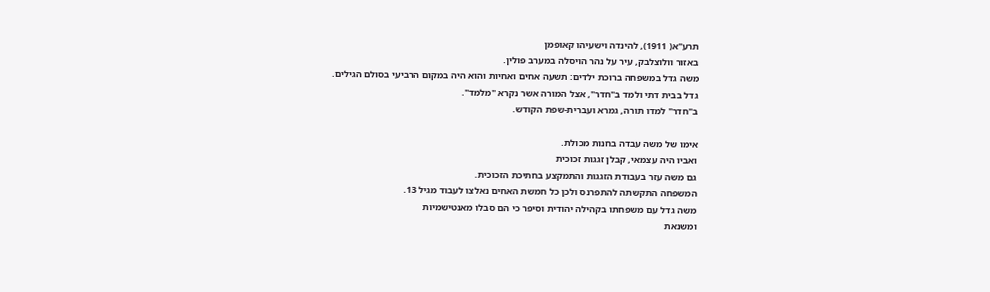תרע"א( 1911), להינדה וישעיהו קאופמן
באזור וולוצלבק, עיר על נהר הויסלה במערב פולין.
משה גדל במשפחה ברוכת ילדים: תשעה אחים ואחיות והוא היה במקום הרביעי בסולם הגילים.
גדל בבית דתי ולמד ב"חדר", אצל המורה אשר נקרא "מלמד".
ב"חדר" למדו תורה, גמרא ועברית-שפת הקודש.

אימו של משה עבדה בחנות מכולת.
ואביו היה עצמאי, קבלן זגגות זכוכית
גם משה עזר בעבודת הזגגות והתמקצע בחתיכת הזכוכית.
המשפחה התקשתה להתפרנס ולכן כל חמשת האחים נאלצו לעבוד מגיל 13.
משה גדל עם משפחתו בקהילה יהודית וסיפר כי הם סבלו מאנטישמיות
ומשנאת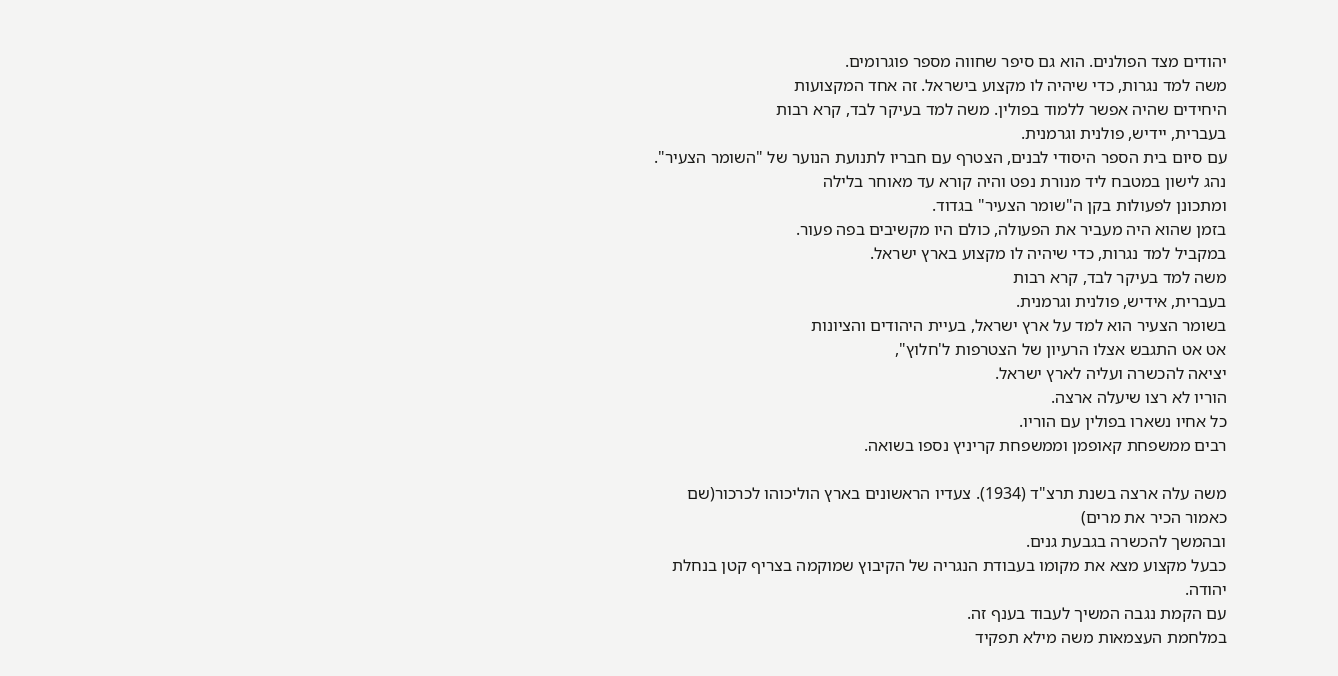יהודים מצד הפולנים. הוא גם סיפר שחווה מספר פוגרומים.
משה למד נגרות, כדי שיהיה לו מקצוע בישראל. זה אחד המקצועות
היחידים שהיה אפשר ללמוד בפולין. משה למד בעיקר לבד, קרא רבות
בעברית, יידיש, פולנית וגרמנית.
עם סיום בית הספר היסודי לבנים, הצטרף עם חבריו לתנועת הנוער של "השומר הצעיר".
נהג לישון במטבח ליד מנורת נפט והיה קורא עד מאוחר בלילה
ומתכונן לפעולות בקן ה"שומר הצעיר" בגדוד.
בזמן שהוא היה מעביר את הפעולה, כולם היו מקשיבים בפה פעור.
במקביל למד נגרות, כדי שיהיה לו מקצוע בארץ ישראל.
משה למד בעיקר לבד, קרא רבות
בעברית, אידיש, פולנית וגרמנית.
בשומר הצעיר הוא למד על ארץ ישראל, בעיית היהודים והציונות
אט אט התגבש אצלו הרעיון של הצטרפות ל'חלוץ",
יציאה להכשרה ועליה לארץ ישראל.
הוריו לא רצו שיעלה ארצה.
כל אחיו נשארו בפולין עם הוריו.
רבים ממשפחת קאופמן וממשפחת קריניץ נספו בשואה.

משה עלה ארצה בשנת תרצ"ד (1934). צעדיו הראשונים בארץ הוליכוהו לכרכור(שם כאמור הכיר את מרים)
ובהמשך להכשרה בגבעת גנים.
כבעל מקצוע מצא את מקומו בעבודת הנגריה של הקיבוץ שמוקמה בצריף קטן בנחלת יהודה.
עם הקמת נגבה המשיך לעבוד בענף זה.
במלחמת העצמאות משה מילא תפקיד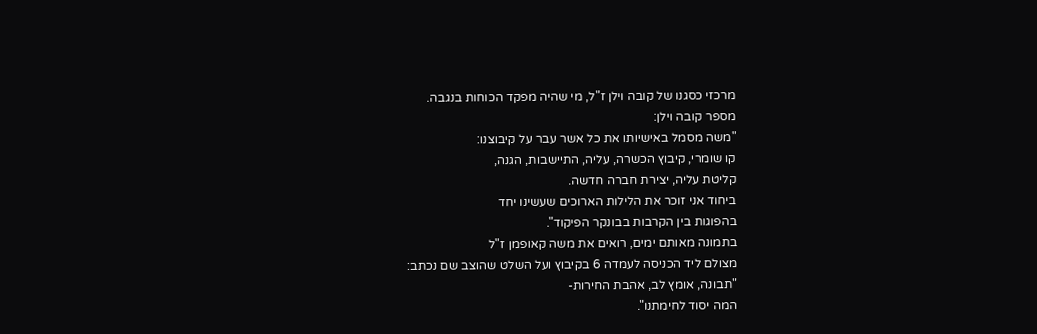מרכזי כסגנו של קובה וילן ז"ל, מי שהיה מפקד הכוחות בנגבה.
מספר קובה וילן:
"משה מסמל באישיותו את כל אשר עבר על קיבוצנו:
קו שומרי, קיבוץ הכשרה, עליה, התיישבות, הגנה,
קליטת עליה, יצירת חברה חדשה.
ביחוד אני זוכר את הלילות הארוכים שעשינו יחד
בהפוגות בין הקרבות בבונקר הפיקוד".
בתמונה מאותם ימים, רואים את משה קאופמן ז"ל
מצולם ליד הכניסה לעמדה 6 בקיבוץ ועל השלט שהוצב שם נכתב:
"תבונה, אומץ לב, אהבת החירות-
המה יסוד לחימתנו".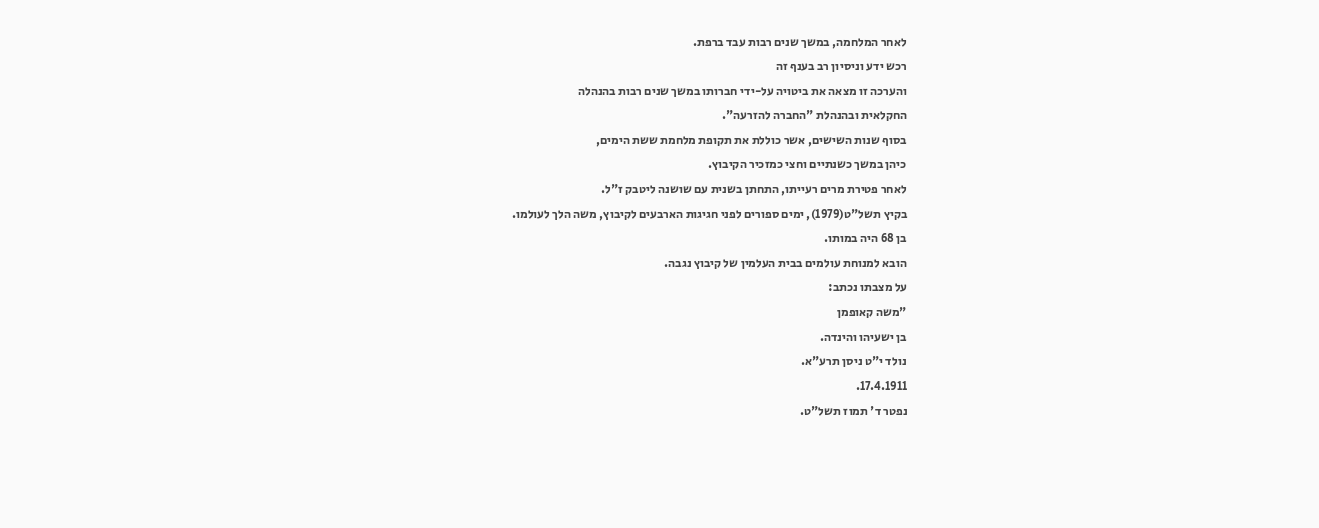לאחר המלחמה, במשך שנים רבות עבד ברפת.
רכש ידע וניסיון רב בענף זה
והערכה זו מצאה את ביטויה על-ידי חברותו במשך שנים רבות בהנהלה
החקלאית ובהנהלת "החברה להזרעה".
בסוף שנות השישים, אשר כוללת את תקופת מלחמת ששת הימים,
כיהן במשך כשנתיים וחצי כמזכיר הקיבוץ.
לאחר פטירת מרים רעייתו, התחתן בשנית עם שושנה ליטבק ז"ל.
בקיץ תשל"ט(1979), ימים ספורים לפני חגיגות הארבעים לקיבוץ, משה הלך לעולמו.
בן 68 היה במותו.
הובא למנוחת עולמים בבית העלמין של קיבוץ נגבה.
על מצבתו נכתב:
"משה קאופמן
בן ישעיהו והינדה.
נולד י"ט ניסן תרע"א.
17.4.1911.
נפטר ד' תמוז תשל"ט.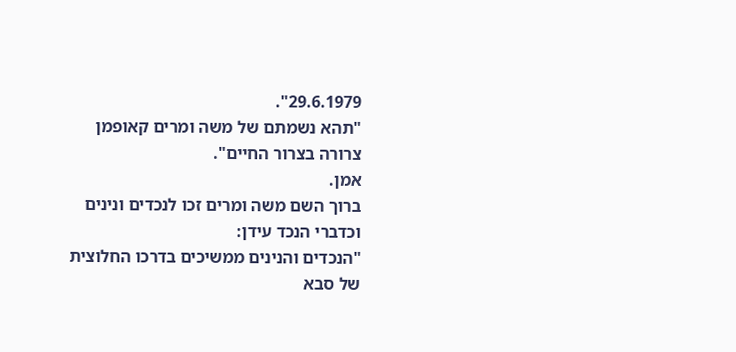29.6.1979".
"תהא נשמתם של משה ומרים קאופמן
צרורה בצרור החיים".
אמן.
ברוך השם משה ומרים זכו לנכדים ונינים
וכדברי הנכד עידן:
"הנכדים והנינים ממשיכים בדרכו החלוצית
של סבא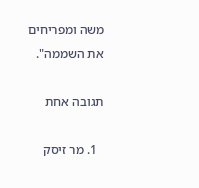משה ומפריחים את השממה".

תגובה אחת

  1. מר זיסק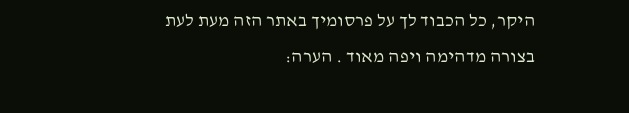היקר, כל הכבוד לך על פרסומיך באתר הזה מעת לעת בצורה מדהימה ויפה מאוד . הערה: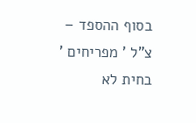בסוף ההספד – צ"ל ' מפריחים ' בחית לא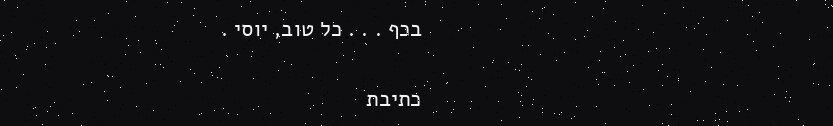בכף . . . כל טוב, יוסי .

כתיבת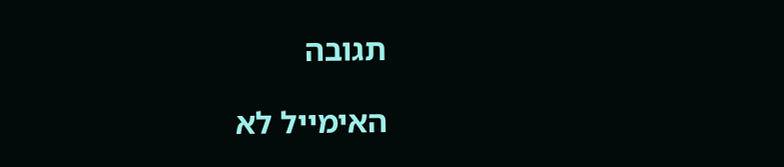תגובה

האימייל לא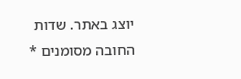יוצג באתר. שדות החובה מסומנים *